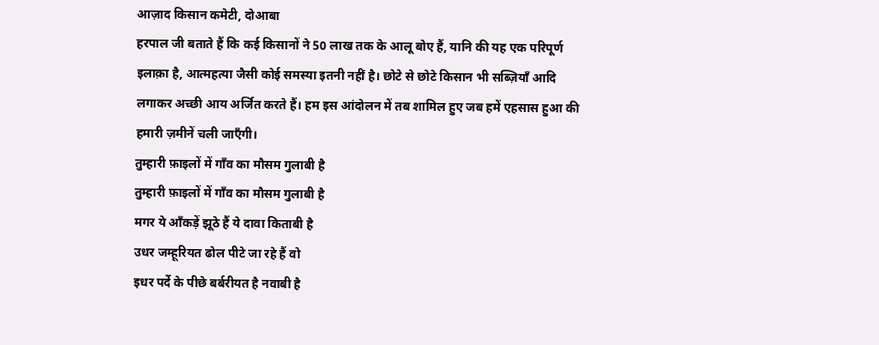आज़ाद किसान कमेटी, दोआबा
हरपाल जी बताते हैं कि कई किसानों ने 50 लाख तक के आलू बोए हैं, यानि की यह एक परिपूर्ण इलाक़ा है, आत्महत्या जैसी कोई समस्या इतनी नहीं है। छोटे से छोटे किसान भी सब्ज़ियाँ आदि लगाकर अच्छी आय अर्जित करते हैं। हम इस आंदोलन में तब शामिल हुए जब हमें एहसास हुआ की हमारी ज़मीनें चली जाएँगी।
तुम्हारी फ़ाइलों में गाँव का मौसम गुलाबी है
तुम्हारी फ़ाइलों में गाँव का मौसम गुलाबी है
मगर ये आँकड़ें झूठे हैं ये दावा किताबी है
उधर जम्हूरियत ढोल पीटे जा रहे हैं वो
इधर पर्दे के पीछे बर्बरीयत है नवाबी है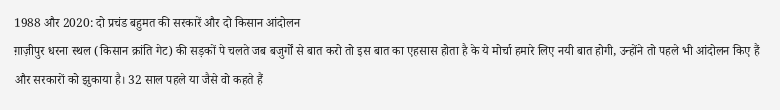1988 और 2020: दो प्रचंड बहुमत की सरकारें और दो किसान आंदोलन
ग़ाज़ीपुर धरना स्थल (किसान क्रांति गेट) की सड़कों पे चलते जब बजुर्गों से बात करो तो इस बात का एहसास होता है के ये मोर्चा हमारे लिए नयी बात होगी, उन्होंने तो पहले भी आंदोलन किए हैं और सरकारों को झुकाया है। 32 साल पहले या जैसे वो कहते हैं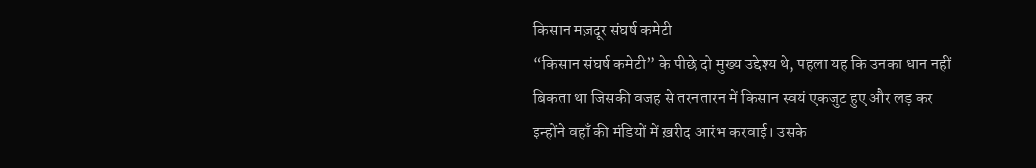किसान मज़दूर संघर्ष कमेटी
“किसान संघर्ष कमेटी” के पीछे दो मुख्य उद्देश्य थे, पहला यह कि उनका धान नहीं बिकता था जिसकी वजह से तरनतारन में किसान स्वयं एकजुट हुए और लड़ कर इन्होंने वहाँ की मंडियों में ख़रीद आरंभ करवाई। उसके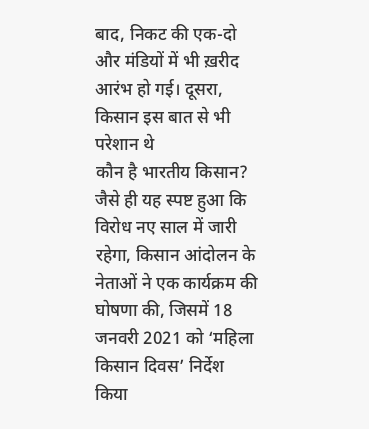बाद, निकट की एक-दो और मंडियों में भी ख़रीद आरंभ हो गई। दूसरा, किसान इस बात से भी परेशान थे
कौन है भारतीय किसान?
जैसे ही यह स्पष्ट हुआ कि विरोध नए साल में जारी रहेगा, किसान आंदोलन के नेताओं ने एक कार्यक्रम की घोषणा की, जिसमें 18 जनवरी 2021 को ‘महिला किसान दिवस’ निर्देश किया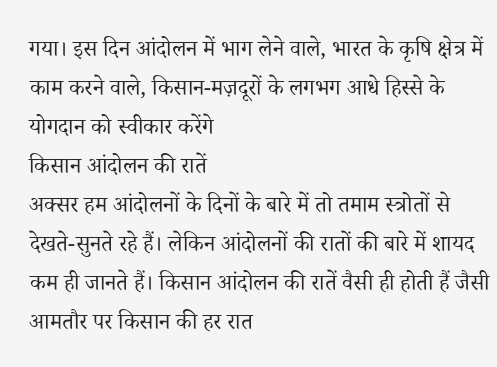गया। इस दिन आंदोलन में भाग लेने वाले, भारत के कृषि क्षेत्र में काम करने वाले, किसान-मज़दूरों के लगभग आधे हिस्से के योगदान को स्वीकार करेंगे
किसान आंदोलन की रातें
अक्सर हम आंदोलनों के दिनों के बारे में तो तमाम स्त्रोतों से देखते-सुनते रहे हैं। लेकिन आंदोलनों की रातों की बारे में शायद कम ही जानते हैं। किसान आंदोलन की रातें वैसी ही होती हैं जैसी आमतौर पर किसान की हर रात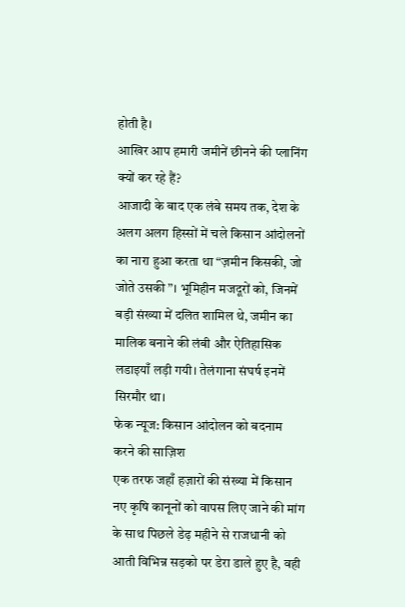होती है।
आखिर आप हमारी जमीनें छीनने की प्लानिंग क्यों कर रहे हैं?
आजादी के बाद एक लंबे समय तक, देश के अलग अलग हिस्सों में चले किसान आंदोलनों का नारा हुआ करता था “ज़मीन किसकी, जो जोते उसकी”। भूमिहीन मजदूरों को, जिनमें बड़ी संख्या में दलित शामिल थे, जमीन का मालिक बनाने की लंबी और ऐतिहासिक लडाइयाँ लड़ी गयी। तेलंगाना संघर्ष इनमें सिरमौर था।
फेक न्यूज: किसान आंदोलन को बदनाम करने की साज़िश
एक तरफ जहाँ हज़ारों की संख्या में किसान नए कृषि कानूनों को वापस लिए जाने की मांग के साथ पिछले डेढ़ महीने से राजधानी को आती विभिन्न सड़को पर डेरा डाले हुए है, वही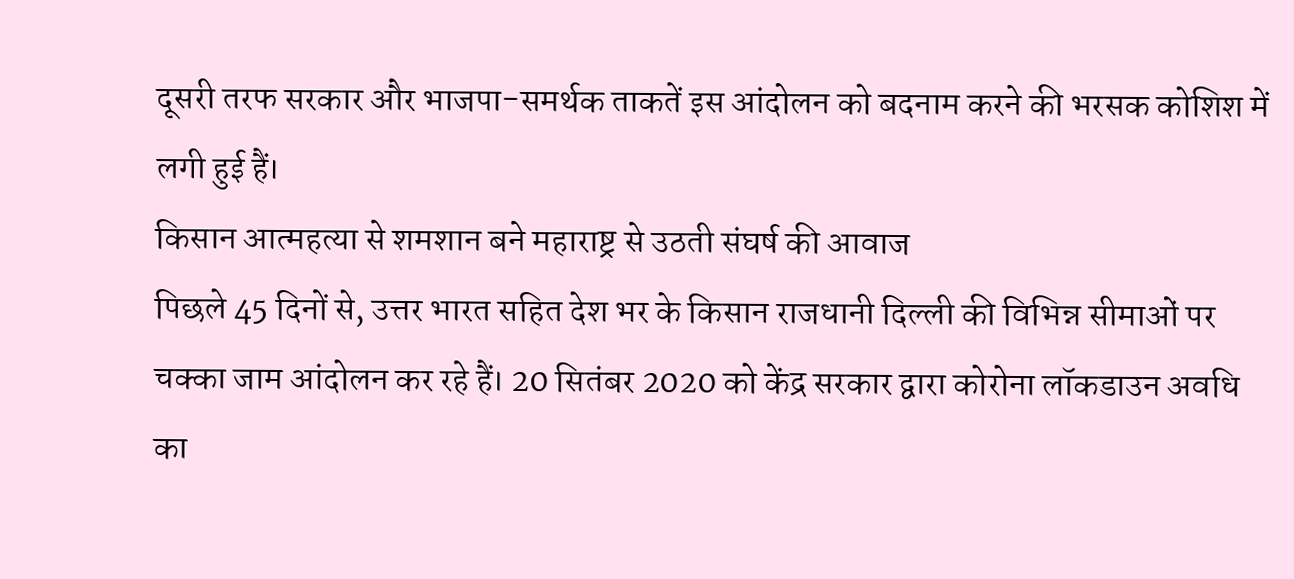दूसरी तरफ सरकार और भाजपा-समर्थक ताकतें इस आंदोलन को बदनाम करने की भरसक कोशिश में लगी हुई हैं।
किसान आत्महत्या से शमशान बने महाराष्ट्र से उठती संघर्ष की आवाज
पिछले 45 दिनों से, उत्तर भारत सहित देश भर के किसान राजधानी दिल्ली की विभिन्न सीमाओं पर चक्का जाम आंदोलन कर रहे हैं। 20 सितंबर 2020 को केंद्र सरकार द्वारा कोरोना लॉकडाउन अवधि का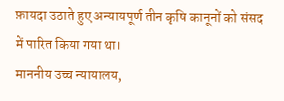फ़ायदा उठाते हुए अन्यायपूर्ण तीन कृषि कानूनों को संसद में पारित किया गया था।
माननीय उच्च न्यायालय,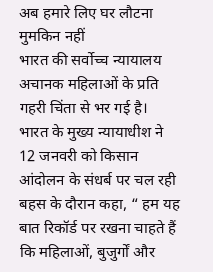अब हमारे लिए घर लौटना मुमकिन नहीं
भारत की सर्वोच्च न्यायालय अचानक महिलाओं के प्रति गहरी चिंता से भर गई है। भारत के मुख्य न्यायाधीश ने 12 जनवरी को किसान आंदोलन के संधर्ब पर चल रही बहस के दौरान कहा, “ हम यह बात रिकॉर्ड पर रखना चाहते हैं कि महिलाओं, बुजुर्गों और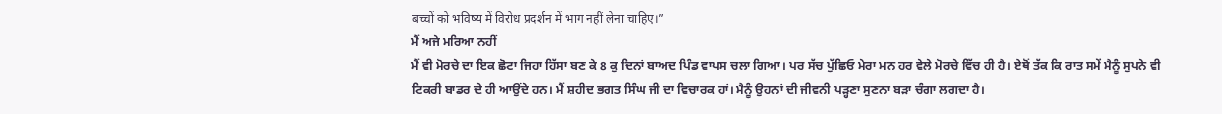बच्चों को भविष्य में विरोध प्रदर्शन में भाग नहीं लेना चाहिए।”
ਮੈਂ ਅਜੇ ਮਰਿਆ ਨਹੀਂ
ਮੈਂ ਵੀ ਮੋਰਚੇ ਦਾ ਇਕ ਛੋਟਾ ਜਿਹਾ ਹਿੱਸਾ ਬਣ ਕੇ 8 ਕੁ ਦਿਨਾਂ ਬਾਅਦ ਪਿੰਡ ਵਾਪਸ ਚਲਾ ਗਿਆ। ਪਰ ਸੱਚ ਪੁੱਛਿਓ ਮੇਰਾ ਮਨ ਹਰ ਵੇਲੇ ਮੋਰਚੇ ਵਿੱਚ ਹੀ ਹੈ। ਏਥੋਂ ਤੱਕ ਕਿ ਰਾਤ ਸਮੇਂ ਮੈਨੂੰ ਸੁਪਨੇ ਵੀ ਟਿਕਰੀ ਬਾਡਰ ਦੇ ਹੀ ਆਉਂਦੇ ਹਨ। ਮੈਂ ਸ਼ਹੀਦ ਭਗਤ ਸਿੰਘ ਜੀ ਦਾ ਵਿਚਾਰਕ ਹਾਂ। ਮੈਨੂੰ ਉਹਨਾਂ ਦੀ ਜੀਵਨੀ ਪੜ੍ਹਣਾ ਸੁਣਨਾ ਬੜਾ ਚੰਗਾ ਲਗਦਾ ਹੈ।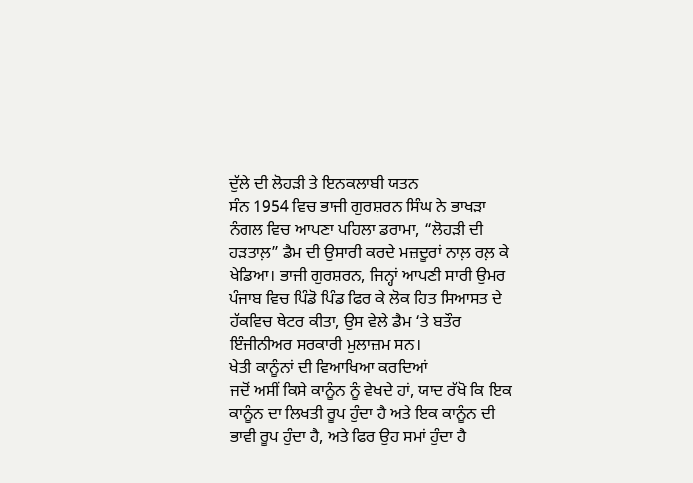ਦੁੱਲੇ ਦੀ ਲੋਹੜੀ ਤੇ ਇਨਕਲਾਬੀ ਯਤਨ
ਸੰਨ 1954 ਵਿਚ ਭਾਜੀ ਗੁਰਸ਼ਰਨ ਸਿੰਘ ਨੇ ਭਾਖੜਾ ਨੰਗਲ ਵਿਚ ਆਪਣਾ ਪਹਿਲਾ ਡਰਾਮਾ, “ਲੋਹੜੀ ਦੀ ਹੜਤਾਲ਼” ਡੈਮ ਦੀ ਉਸਾਰੀ ਕਰਦੇ ਮਜ਼ਦੂਰਾਂ ਨਾਲ਼ ਰਲ਼ ਕੇ ਖੇਡਿਆ। ਭਾਜੀ ਗੁਰਸ਼ਰਨ, ਜਿਨ੍ਹਾਂ ਆਪਣੀ ਸਾਰੀ ਉਮਰ ਪੰਜਾਬ ਵਿਚ ਪਿੰਡੋ ਪਿੰਡ ਫਿਰ ਕੇ ਲੋਕ ਹਿਤ ਸਿਆਸਤ ਦੇ ਹੱਕਵਿਚ ਥੇਟਰ ਕੀਤਾ, ਉਸ ਵੇਲੇ ਡੈਮ ‘ਤੇ ਬਤੌਰ ਇੰਜੀਨੀਅਰ ਸਰਕਾਰੀ ਮੁਲਾਜ਼ਮ ਸਨ।
ਖੇਤੀ ਕਾਨੂੰਨਾਂ ਦੀ ਵਿਆਖਿਆ ਕਰਦਿਆਂ
ਜਦੋਂ ਅਸੀਂ ਕਿਸੇ ਕਾਨੂੰਨ ਨੂੰ ਵੇਖਦੇ ਹਾਂ, ਯਾਦ ਰੱਖੋ ਕਿ ਇਕ ਕਾਨੂੰਨ ਦਾ ਲਿਖਤੀ ਰੂਪ ਹੁੰਦਾ ਹੈ ਅਤੇ ਇਕ ਕਾਨੂੰਨ ਦੀ ਭਾਵੀ ਰੂਪ ਹੁੰਦਾ ਹੈ, ਅਤੇ ਫਿਰ ਉਹ ਸਮਾਂ ਹੁੰਦਾ ਹੈ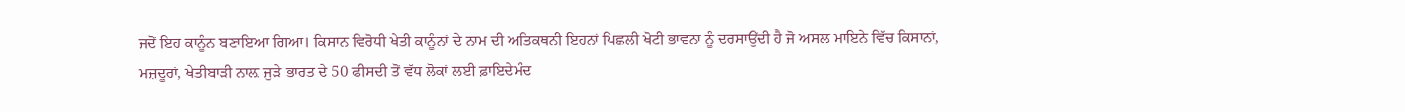ਜਦੋਂ ਇਹ ਕਾਨੂੰਨ ਬਣਾਇਆ ਗਿਆ। ਕਿਸਾਨ ਵਿਰੋਧੀ ਖੇਤੀ ਕਾਨੂੰਨਾਂ ਦੇ ਨਾਮ ਦੀ ਅਤਿਕਥਨੀ ਇਹਨਾਂ ਪਿਛਲੀ ਖੋਟੀ ਭਾਵਨਾ ਨੂੰ ਦਰਸਾਉਂਦੀ ਹੈ ਜੋ ਅਸਲ ਮਾਇਨੇ ਵਿੱਚ ਕਿਸਾਨਾਂ, ਮਜ਼ਦੂਰਾਂ, ਖੇਤੀਬਾੜੀ ਨਾਲ਼ ਜੁੜੇ ਭਾਰਤ ਦੇ 50 ਫੀਸਦੀ ਤੋਂ ਵੱਧ ਲੋਕਾਂ ਲਈ ਫ਼ਾਇਦੇਮੰਦ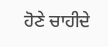ਹੋਣੇ ਚਾਹੀਦੇ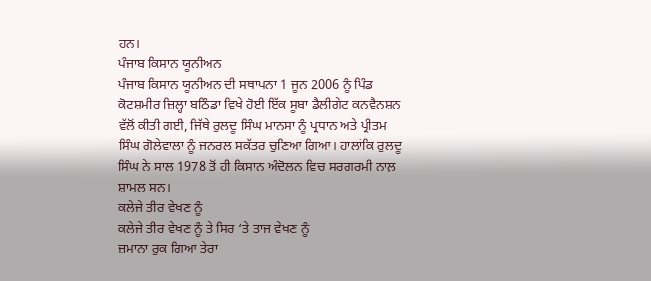ਹਨ।
ਪੰਜਾਬ ਕਿਸਾਨ ਯੂਨੀਅਨ
ਪੰਜਾਬ ਕਿਸਾਨ ਯੂਨੀਅਨ ਦੀ ਸਥਾਪਨਾ 1 ਜੂਨ 2006 ਨੂੰ ਪਿੰਡ ਕੋਟਸ਼ਮੀਰ ਜ਼ਿਲ੍ਹਾ ਬਠਿੰਡਾ ਵਿਖੇ ਹੋਈ ਇੱਕ ਸੂਬਾ ਡੈਲੀਗੇਟ ਕਨਵੈਨਸ਼ਨ ਵੱਲੋਂ ਕੀਤੀ ਗਈ, ਜਿੱਥੇ ਰੁਲਦੂ ਸਿੰਘ ਮਾਨਸਾ ਨੂੰ ਪ੍ਰਧਾਨ ਅਤੇ ਪ੍ਰੀਤਮ ਸਿੰਘ ਗੋਲੇਵਾਲਾ ਨੂੰ ਜਨਰਲ ਸਕੱਤਰ ਚੁਣਿਆ ਗਿਆ। ਹਾਲਾਂਕਿ ਰੁਲਦੂ ਸਿੰਘ ਨੇ ਸਾਲ 1978 ਤੋਂ ਹੀ ਕਿਸਾਨ ਅੰਦੋਲਨ ਵਿਚ ਸਰਗਰਮੀ ਨਾਲ਼ ਸ਼ਾਮਲ ਸਨ।
ਕਲੇਜੇ ਤੀਰ ਵੇਖਣ ਨੂੰ
ਕਲੇਜੇ ਤੀਰ ਵੇਖਣ ਨੂੰ ਤੇ ਸਿਰ ‘ਤੇ ਤਾਜ ਵੇਖਣ ਨੂੰ
ਜ਼ਮਾਨਾ ਰੁਕ ਗਿਆ ਤੇਰਾ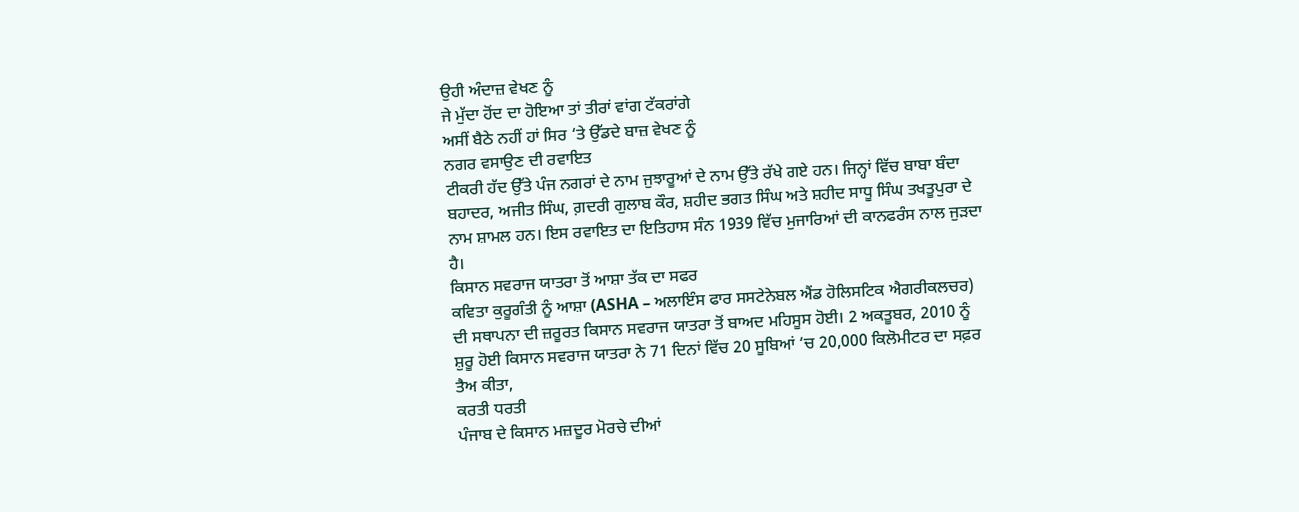ਉਹੀ ਅੰਦਾਜ਼ ਵੇਖਣ ਨੂੰ
ਜੇ ਮੁੱਦਾ ਹੋਂਦ ਦਾ ਹੋਇਆ ਤਾਂ ਤੀਰਾਂ ਵਾਂਗ ਟੱਕਰਾਂਗੇ
ਅਸੀਂ ਬੈਠੇ ਨਹੀਂ ਹਾਂ ਸਿਰ ‘ਤੇ ਉੱਡਦੇ ਬਾਜ਼ ਵੇਖਣ ਨੂੰ
ਨਗਰ ਵਸਾਉਣ ਦੀ ਰਵਾਇਤ
ਟੀਕਰੀ ਹੱਦ ਉੱਤੇ ਪੰਜ ਨਗਰਾਂ ਦੇ ਨਾਮ ਜੁਝਾਰੂਆਂ ਦੇ ਨਾਮ ਉੱਤੇ ਰੱਖੇ ਗਏ ਹਨ। ਜਿਨ੍ਹਾਂ ਵਿੱਚ ਬਾਬਾ ਬੰਦਾ ਬਹਾਦਰ, ਅਜੀਤ ਸਿੰਘ, ਗ਼ਦਰੀ ਗੁਲਾਬ ਕੌਰ, ਸ਼ਹੀਦ ਭਗਤ ਸਿੰਘ ਅਤੇ ਸ਼ਹੀਦ ਸਾਧੂ ਸਿੰਘ ਤਖਤੂਪੁਰਾ ਦੇ ਨਾਮ ਸ਼ਾਮਲ ਹਨ। ਇਸ ਰਵਾਇਤ ਦਾ ਇਤਿਹਾਸ ਸੰਨ 1939 ਵਿੱਚ ਮੁਜਾਰਿਆਂ ਦੀ ਕਾਨਫਰੰਸ ਨਾਲ ਜੁੜਦਾ ਹੈ।
ਕਿਸਾਨ ਸਵਰਾਜ ਯਾਤਰਾ ਤੋਂ ਆਸ਼ਾ ਤੱਕ ਦਾ ਸਫਰ
ਕਵਿਤਾ ਕੁਰੂਗੰਤੀ ਨੂੰ ਆਸ਼ਾ (ASHA – ਅਲਾਇੰਸ ਫਾਰ ਸਸਟੇਨੇਬਲ ਐਂਡ ਹੋਲਿਸਟਿਕ ਐਗਰੀਕਲਚਰ) ਦੀ ਸਥਾਪਨਾ ਦੀ ਜ਼ਰੂਰਤ ਕਿਸਾਨ ਸਵਰਾਜ ਯਾਤਰਾ ਤੋਂ ਬਾਅਦ ਮਹਿਸੂਸ ਹੋਈ। 2 ਅਕਤੂਬਰ, 2010 ਨੂੰ ਸ਼ੁਰੂ ਹੋਈ ਕਿਸਾਨ ਸਵਰਾਜ ਯਾਤਰਾ ਨੇ 71 ਦਿਨਾਂ ਵਿੱਚ 20 ਸੂਬਿਆਂ ‘ਚ 20,000 ਕਿਲੋਮੀਟਰ ਦਾ ਸਫ਼ਰ ਤੈਅ ਕੀਤਾ,
ਕਰਤੀ ਧਰਤੀ
ਪੰਜਾਬ ਦੇ ਕਿਸਾਨ ਮਜ਼ਦੂਰ ਮੋਰਚੇ ਦੀਆਂ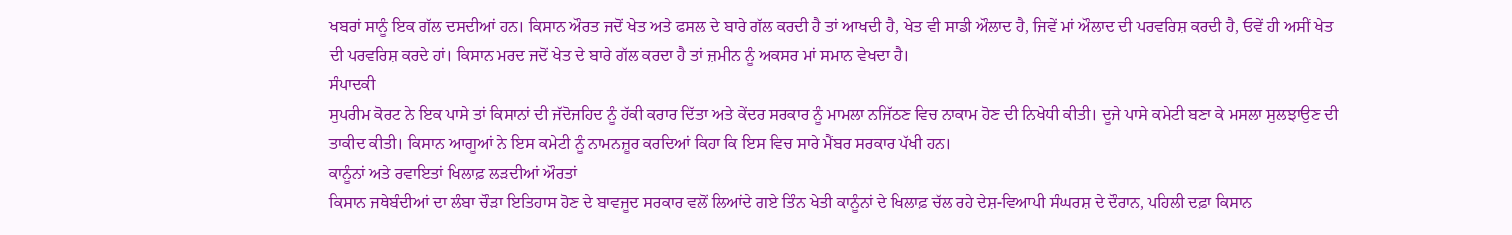ਖਬਰਾਂ ਸਾਨੂੰ ਇਕ ਗੱਲ ਦਸਦੀਆਂ ਹਨ। ਕਿਸਾਨ ਔਰਤ ਜਦੋਂ ਖੇਤ ਅਤੇ ਫਸਲ ਦੇ ਬਾਰੇ ਗੱਲ ਕਰਦੀ ਹੈ ਤਾਂ ਆਖਦੀ ਹੈ, ਖੇਤ ਵੀ ਸਾਡੀ ਔਲਾਦ ਹੈ, ਜਿਵੇਂ ਮਾਂ ਔਲਾਦ ਦੀ ਪਰਵਰਿਸ਼ ਕਰਦੀ ਹੈ, ਓਵੇਂ ਹੀ ਅਸੀਂ ਖੇਤ ਦੀ ਪਰਵਰਿਸ਼ ਕਰਦੇ ਹਾਂ। ਕਿਸਾਨ ਮਰਦ ਜਦੋਂ ਖੇਤ ਦੇ ਬਾਰੇ ਗੱਲ ਕਰਦਾ ਹੈ ਤਾਂ ਜ਼ਮੀਨ ਨੂੰ ਅਕਸਰ ਮਾਂ ਸਮਾਨ ਵੇਖਦਾ ਹੈ।
ਸੰਪਾਦਕੀ
ਸੁਪਰੀਮ ਕੋਰਟ ਨੇ ਇਕ ਪਾਸੇ ਤਾਂ ਕਿਸਾਨਾਂ ਦੀ ਜੱਦੋਜਹਿਦ ਨੂੰ ਹੱਕੀ ਕਰਾਰ ਦਿੱਤਾ ਅਤੇ ਕੇਂਦਰ ਸਰਕਾਰ ਨੂੰ ਮਾਮਲਾ ਨਜਿੱਠਣ ਵਿਚ ਨਾਕਾਮ ਹੋਣ ਦੀ ਨਿਖੇਧੀ ਕੀਤੀ। ਦੂਜੇ ਪਾਸੇ ਕਮੇਟੀ ਬਣਾ ਕੇ ਮਸਲਾ ਸੁਲਝਾਉਣ ਦੀ ਤਾਕੀਦ ਕੀਤੀ। ਕਿਸਾਨ ਆਗੂਆਂ ਨੇ ਇਸ ਕਮੇਟੀ ਨੂੰ ਨਾਮਨਜ਼ੂਰ ਕਰਦਿਆਂ ਕਿਹਾ ਕਿ ਇਸ ਵਿਚ ਸਾਰੇ ਮੈਂਬਰ ਸਰਕਾਰ ਪੱਖੀ ਹਨ।
ਕਾਨੂੰਨਾਂ ਅਤੇ ਰਵਾਇਤਾਂ ਖਿਲਾਫ਼ ਲੜਦੀਆਂ ਔਰਤਾਂ
ਕਿਸਾਨ ਜਥੇਬੰਦੀਆਂ ਦਾ ਲੰਬਾ ਚੌੜਾ ਇਤਿਹਾਸ ਹੋਣ ਦੇ ਬਾਵਜੂਦ ਸਰਕਾਰ ਵਲੋਂ ਲਿਆਂਦੇ ਗਏ ਤਿੰਨ ਖੇਤੀ ਕਾਨੂੰਨਾਂ ਦੇ ਖਿਲਾਫ਼ ਚੱਲ ਰਹੇ ਦੇਸ਼-ਵਿਆਪੀ ਸੰਘਰਸ਼ ਦੇ ਦੌਰਾਨ, ਪਹਿਲੀ ਦਫ਼ਾ ਕਿਸਾਨ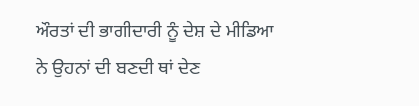ਔਰਤਾਂ ਦੀ ਭਾਗੀਦਾਰੀ ਨੂੰ ਦੇਸ਼ ਦੇ ਮੀਡਿਆ ਨੇ ਉਹਨਾਂ ਦੀ ਬਣਦੀ ਥਾਂ ਦੇਣ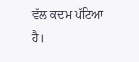ਵੱਲ ਕਦਮ ਪੱਟਿਆ ਹੈ।